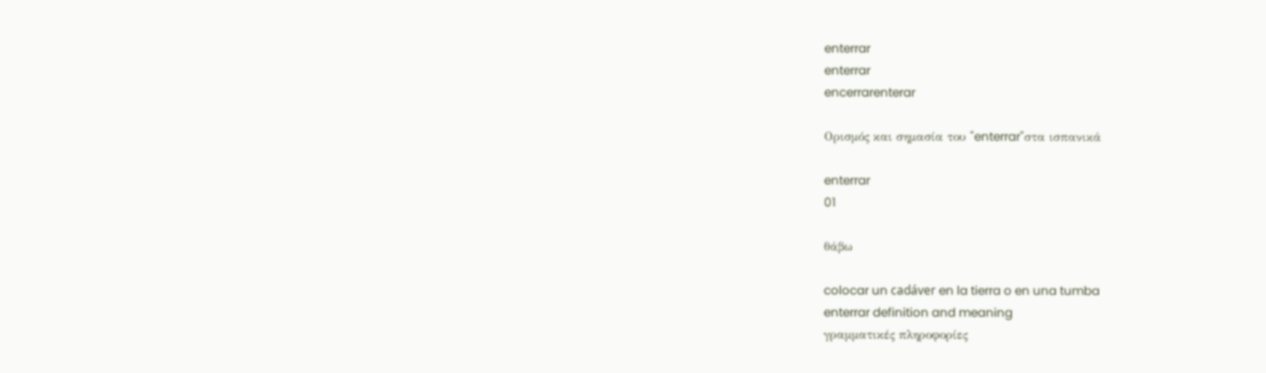enterrar
enterrar
encerrarenterar

Ορισμός και σημασία του "enterrar"στα ισπανικά

enterrar
01

θάβω

colocar un cadáver en la tierra o en una tumba
enterrar definition and meaning
γραμματικές πληροφορίες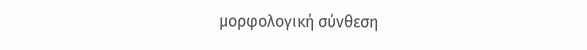μορφολογική σύνθεση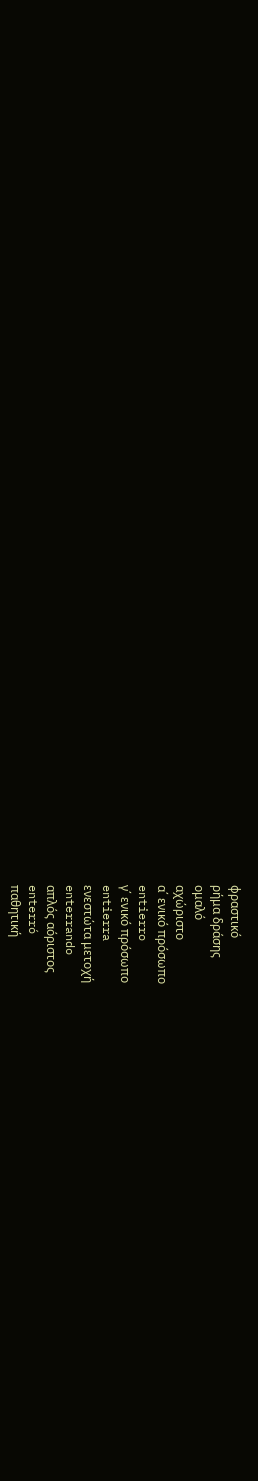φραστικό
ρήμα δράσης
ομαλό
αχώριστο
α΄ ενικό πρόσωπο
entierro
γ΄ ενικό πρόσωπο
entierra
ενεστώτα μετοχή
enterrando
απλός αόριστος
enterró
παθητική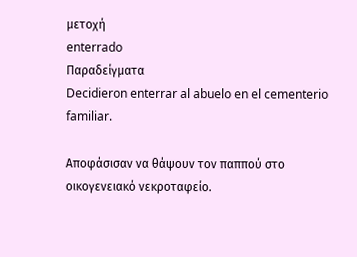μετοχή
enterrado
Παραδείγματα
Decidieron enterrar al abuelo en el cementerio familiar.

Αποφάσισαν να θάψουν τον παππού στο οικογενειακό νεκροταφείο.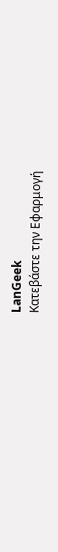LanGeek
Κατεβάστε την Εφαρμογή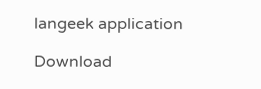langeek application

Download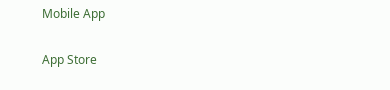Mobile App

App Store